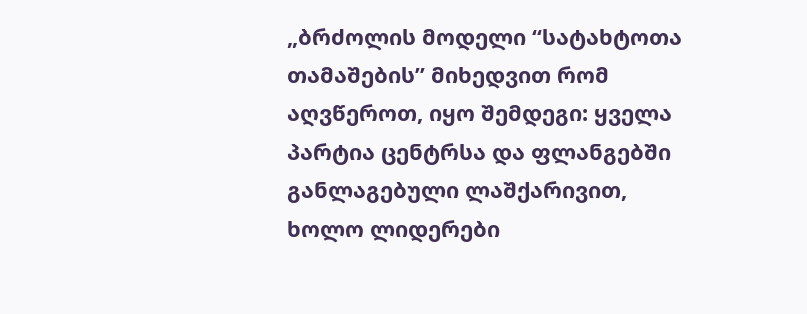„ბრძოლის მოდელი “სატახტოთა თამაშების” მიხედვით რომ აღვწეროთ, იყო შემდეგი: ყველა პარტია ცენტრსა და ფლანგებში განლაგებული ლაშქარივით, ხოლო ლიდერები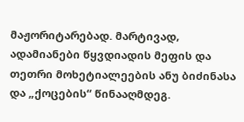მაჟორიტარებად. მარტივად, ადამიანები წყვდიადის მეფის და თეთრი მოხეტიალეების ანუ ბიძინასა და „ქოცების“ წინააღმდეგ.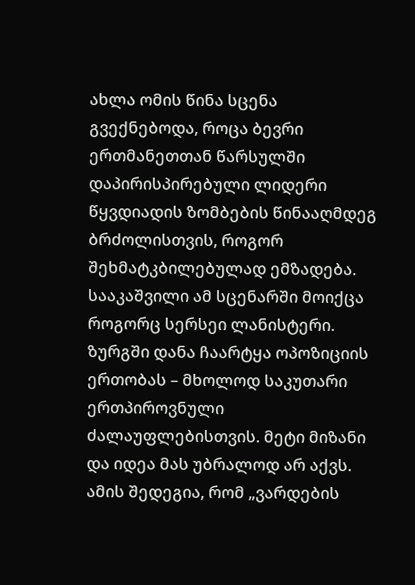ახლა ომის წინა სცენა გვექნებოდა, როცა ბევრი ერთმანეთთან წარსულში დაპირისპირებული ლიდერი წყვდიადის ზომბების წინააღმდეგ ბრძოლისთვის, როგორ შეხმატკბილებულად ემზადება.
სააკაშვილი ამ სცენარში მოიქცა როგორც სერსეი ლანისტერი. ზურგში დანა ჩაარტყა ოპოზიციის ერთობას – მხოლოდ საკუთარი ერთპიროვნული ძალაუფლებისთვის. მეტი მიზანი და იდეა მას უბრალოდ არ აქვს. ამის შედეგია, რომ „ვარდების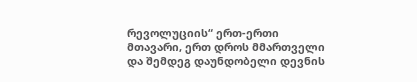რევოლუციის“ ერთ-ერთი მთავარი, ერთ დროს მმართველი და შემდეგ დაუნდობელი დევნის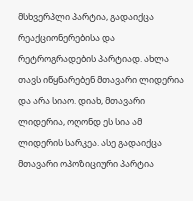მსხვერპლი პარტია, გადაიქცა რეაქციონერებისა და რეტროგრადების პარტიად. ახლა თავს იწყნარებენ მთავარი ლიდერია და არა სიაო. დიახ, მთავარი ლიდერია, ოღონდ ეს სია ამ ლიდერის სარკეა. ასე გადაიქცა მთავარი ოპოზიციური პარტია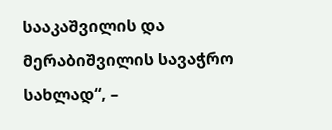სააკაშვილის და მერაბიშვილის სავაჭრო სახლად“, –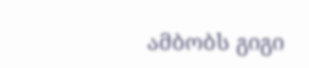ამბობს გიგი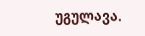უგულავა.